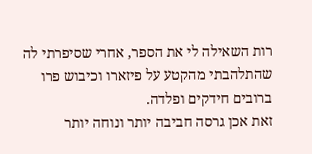רות השאילה לי את הספר, אחרי שסיפרתי לה שהתלהבתי מהקטע על פיזארו וכיבוש פרו ברובים חידקים ופלדה.
זאת אכן גרסה חביבה יותר ונוחה יותר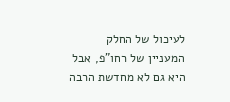לעיכול של החלק המעניין של רחו"פ, אבל היא גם לא מחדשת הרבה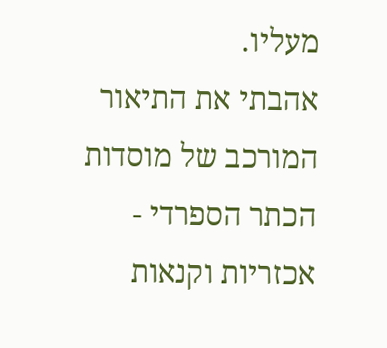מעליו.
אהבתי את התיאור המורכב של מוסדות הכתר הספרדי - אכזריות וקנאות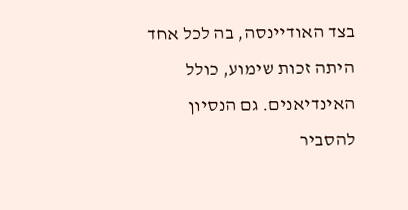בצד האודיינסה, בה לכל אחד היתה זכות שימוע, כולל האינדיאנים. גם הנסיון להסביר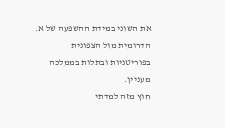את השוני במידת ההשפעה של א. הדרומית מול הצפונית בפוריטניות ובתלות בממלכה מעניין.
חוץ מזה למדתי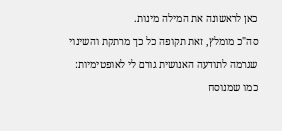כאן לראשונה את המילה מינות.
סה"כ מומלץ, זאת תקופה כל כך מרתקת והשינוי שגרמה לתודעה האנושית גורם לי לאופטימיות: כמו שמנוסח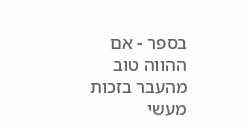בספר - אם ההווה טוב מהעבר בזכות מעשי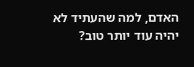האדם, למה שהעתיד לא יהיה עוד יותר טוב?